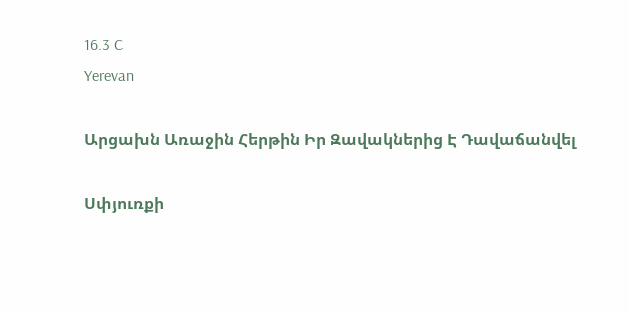16.3 C
Yerevan

Արցախն Առաջին Հերթին Իր Զավակներից Է Դավաճանվել

Սփյուռքի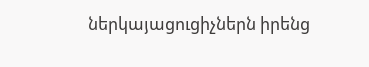ներկայացուցիչներն իրենց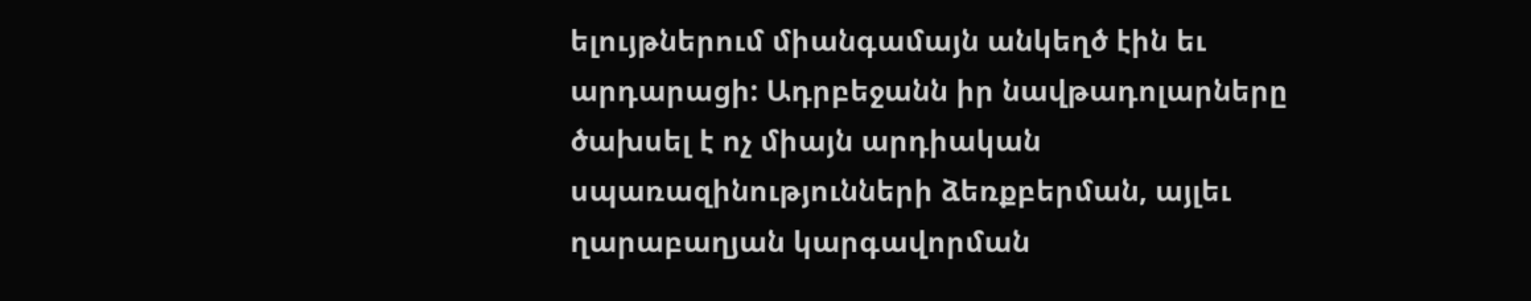ելույթներում միանգամայն անկեղծ էին եւ արդարացի: Ադրբեջանն իր նավթադոլարները ծախսել է ոչ միայն արդիական սպառազինությունների ձեռքբերման, այլեւ ղարաբաղյան կարգավորման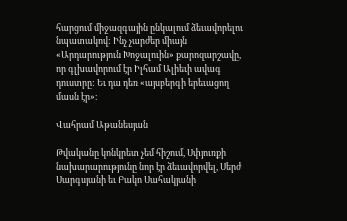հարցում միջազգային ընկալում ձեւավորելու նպատակով: Ինչ չարժեր միայն «Արդարություն Խոջալուին» քարոզարշավը, որ գլխավորում էր Իլհամ Ալիեւի ավագ դուստրը: Եւ դա դեռ «այսբերգի երեւացող մասն էր»։

Վահրամ Աթանեսյան

Թվականը կոնկրետ չեմ հիշում, Սփյուռքի նախարարությունը նոր էր ձեւավորվել, Սերժ Սարգսյանի եւ Բակո Սահակյանի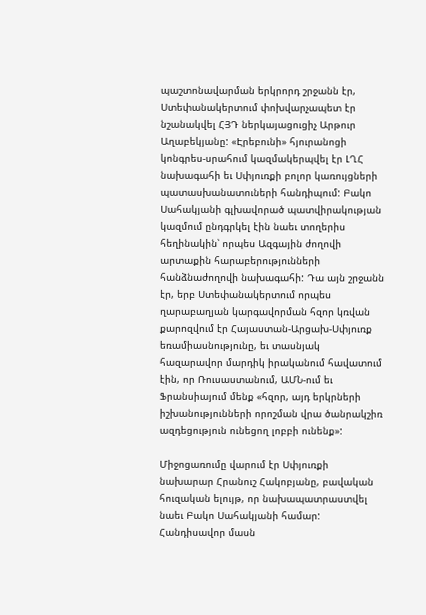պաշտոնավարման երկրորդ շրջանն էր, Ստեփանակերտում փոխվարչապետ էր նշանակվել ՀՅԴ ներկայացուցիչ Արթուր Աղաբեկյանը: «Էրեբունի» հյուրանոցի կոնգրես-սրահում կազմակերպվել էր ԼՂՀ նախագահի եւ Սփյուռքի բոլոր կառույցների պատասխանատուների հանդիպում: Բակո Սահակյանի գլխավորած պատվիրակության կազմում ընդգրկել էին նաեւ տողերիս հեղինակին՝ որպես Ազգային ժողովի արտաքին հարաբերությունների հանձնաժողովի նախագահի: Դա այն շրջանն էր, երբ Ստեփանակերտում որպես ղարաբաղյան կարգավորման հզոր կռվան քարոզվում էր Հայաստան-Արցախ-Սփյուռք եռամիասնությունը, եւ տասնյակ հազարավոր մարդիկ իրականում հավատում էին, որ Ռուսաստանում, ԱՄՆ-ում եւ Ֆրանսիայում մենք «հզոր, այդ երկրների իշխանությունների որոշման վրա ծանրակշիռ ազդեցություն ունեցող լոբբի ունենք»:

Միջոցառումը վարում էր Սփյուռքի նախարար Հրանուշ Հակոբյանը, բավական հուզական ելույթ, որ նախապատրաստվել նաեւ Բակո Սահակյանի համար: Հանդիսավոր մասն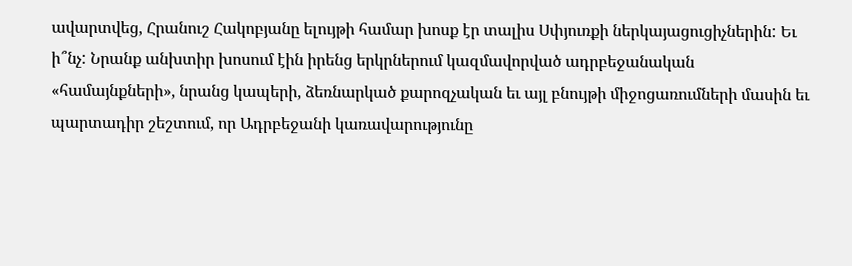ավարտվեց, Հրանուշ Հակոբյանը ելույթի համար խոսք էր տալիս Սփյուռքի ներկայացուցիչներին: Եւ ի՞նչ: Նրանք անխտիր խոսում էին իրենց երկրներում կազմավորված ադրբեջանական «համայնքների», նրանց կապերի, ձեռնարկած քարոզչական եւ այլ բնույթի միջոցառումների մասին եւ պարտադիր շեշտում, որ Ադրբեջանի կառավարությունը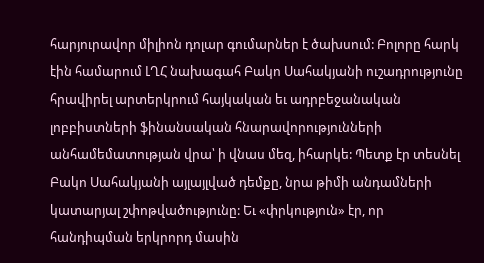հարյուրավոր միլիոն դոլար գումարներ է ծախսում: Բոլորը հարկ էին համարում ԼՂՀ նախագահ Բակո Սահակյանի ուշադրությունը հրավիրել արտերկրում հայկական եւ ադրբեջանական լոբբիստների ֆինանսական հնարավորությունների անհամեմատության վրա՝ ի վնաս մեզ, իհարկե: Պետք էր տեսնել Բակո Սահակյանի այլայլված դեմքը, նրա թիմի անդամների կատարյալ շփոթվածությունը: Եւ «փրկություն» էր, որ հանդիպման երկրորդ մասին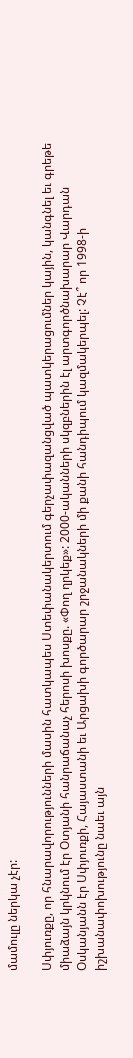մամուլը ներկա չէր:

Սփյուռքը, որ հնարավորությունների մասին հատկապես Ստեփանակերտում գերչափազանցված պատկերացումներ կային, կանգնել եւ գրեթե միաձայն կրկնում էր Օտյանի հանրաճանաչ հերոսի խոսքը. «Փող ղրկեք»: 2000-ականների սկզբներին էլ արտգործնախարար Վարդան Օսկանյանն էր Սփյուռքի, Հայաստանի եւ Արցախի գործարար շրջանակների մի քանի հանդիպում կազմակերպել: Չէ՞ որ 1998‑ի իշխանափոխությունը նաեւ այն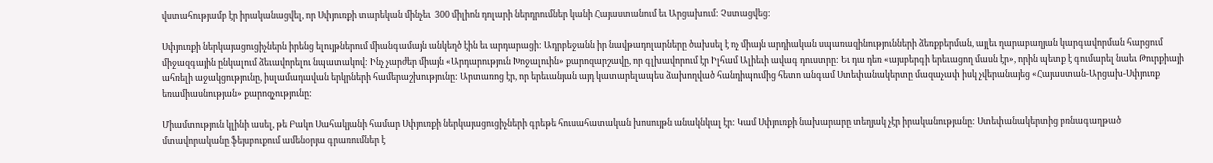վստահությամբ էր իրականացվել, որ Սփյուռքի տարեկան մինչեւ  300 միլիոն դոլարի ներդրումներ կանի Հայաստանում եւ Արցախում: Չստացվեց:

Սփյուռքի ներկայացուցիչներն իրենց ելույթներում միանգամայն անկեղծ էին եւ արդարացի: Ադրբեջանն իր նավթադոլարները ծախսել է ոչ միայն արդիական սպառազինությունների ձեռքբերման, այլեւ ղարաբաղյան կարգավորման հարցում միջազգային ընկալում ձեւավորելու նպատակով: Ինչ չարժեր միայն «Արդարություն Խոջալուին» քարոզարշավը, որ գլխավորում էր Իլհամ Ալիեւի ավագ դուստրը: Եւ դա դեռ «այսբերգի երեւացող մասն էր», որին պետք է գումարել նաեւ Թուրքիայի ահռելի աջակցությունը, իսլամադավան երկրների համերաշխությունը: Արտառոց էր, որ երեւանյան այդ կատարելապես ձախողված հանդիպումից հետո անգամ Ստեփանակերտը մազաչափ իսկ չվերանայեց «Հայաստան-Արցախ-Սփյուռք եռամիասնության» քարոզչությունը:

Միամտություն կլինի ասել, թե Բակո Սահակյանի համար Սփյուռքի ներկայացուցիչների գրեթե հուսահատական խոսույթն անակնկալ էր: Կամ Սփյուռքի նախարարը տեղյակ չէր իրականությանը: Ստեփանակերտից բռնագաղթած մտավորականը ֆեյսբուքում ամենօրյա գրառումներ է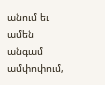անում եւ ամեն անգամ ամփոփում,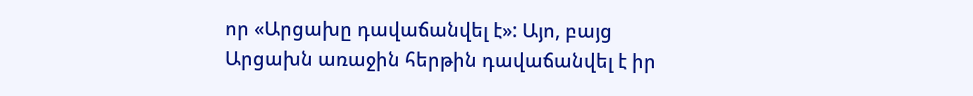որ «Արցախը դավաճանվել է»: Այո, բայց Արցախն առաջին հերթին դավաճանվել է իր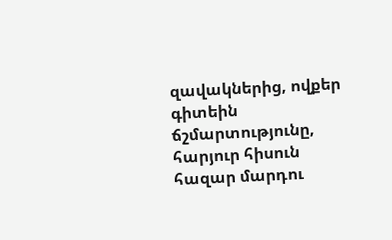զավակներից, ովքեր գիտեին ճշմարտությունը,  հարյուր հիսուն  հազար մարդու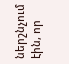ներշնչում էին, որ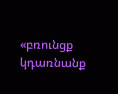«բռունցք կդառնանք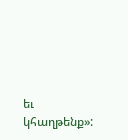եւ կհաղթենք»: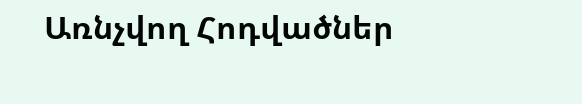Առնչվող Հոդվածներ